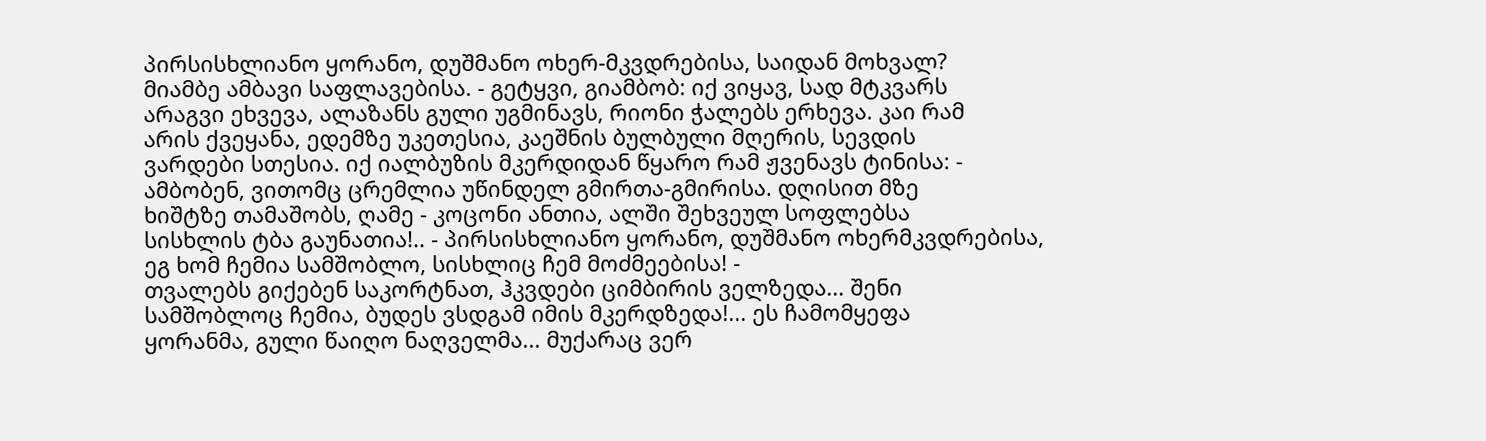პირსისხლიანო ყორანო, დუშმანო ოხერ-მკვდრებისა, საიდან მოხვალ?
მიამბე ამბავი საფლავებისა. - გეტყვი, გიამბობ: იქ ვიყავ, სად მტკვარს
არაგვი ეხვევა, ალაზანს გული უგმინავს, რიონი ჭალებს ერხევა. კაი რამ
არის ქვეყანა, ედემზე უკეთესია, კაეშნის ბულბული მღერის, სევდის
ვარდები სთესია. იქ იალბუზის მკერდიდან წყარო რამ ჟვენავს ტინისა: -
ამბობენ, ვითომც ცრემლია უწინდელ გმირთა-გმირისა. დღისით მზე
ხიშტზე თამაშობს, ღამე - კოცონი ანთია, ალში შეხვეულ სოფლებსა
სისხლის ტბა გაუნათია!.. - პირსისხლიანო ყორანო, დუშმანო ოხერმკვდრებისა,
ეგ ხომ ჩემია სამშობლო, სისხლიც ჩემ მოძმეებისა! -
თვალებს გიქებენ საკორტნათ, ჰკვდები ციმბირის ველზედა... შენი
სამშობლოც ჩემია, ბუდეს ვსდგამ იმის მკერდზედა!... ეს ჩამომყეფა
ყორანმა, გული წაიღო ნაღველმა... მუქარაც ვერ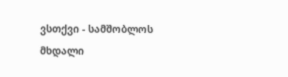ვსთქვი - სამშობლოს
მხდალი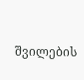შვილების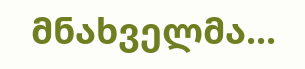მნახველმა...